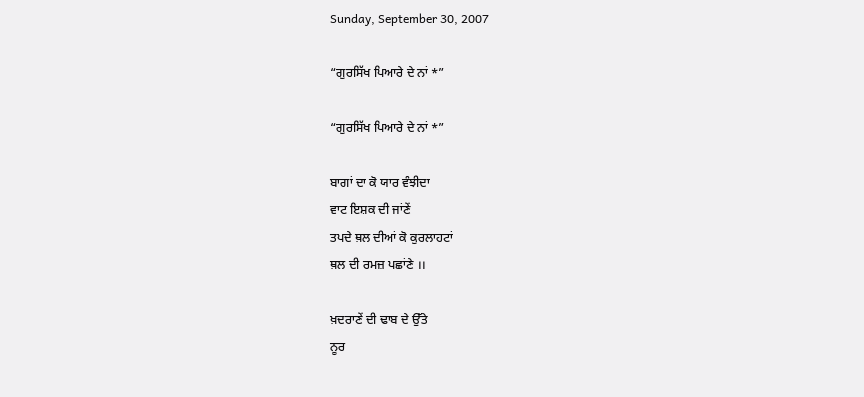Sunday, September 30, 2007

“ਗੁਰਸਿੱਖ ਪਿਆਰੇ ਦੇ ਨਾਂ *”

“ਗੁਰਸਿੱਖ ਪਿਆਰੇ ਦੇ ਨਾਂ *”

ਬਾਗਾਂ ਦਾ ਕੋ ਯਾਰ ਵੰਝੀਦਾ
ਵਾਟ ਇਸ਼ਕ ਦੀ ਜਾਂਣੇਂ
ਤਪਦੇ ਥ਼ਲ ਦੀਆਂ ਕੋ ਕੁਰਲਾਹਟਾਂ
ਥ਼ਲ ਦੀ ਰਮਜ਼ ਪਛਾਂਣੇ ।।

ਖ਼ਦਰਾਣੇਂ ਦੀ ਢਾਬ ਦੇ ਉੱਤੇ
ਨੂਰ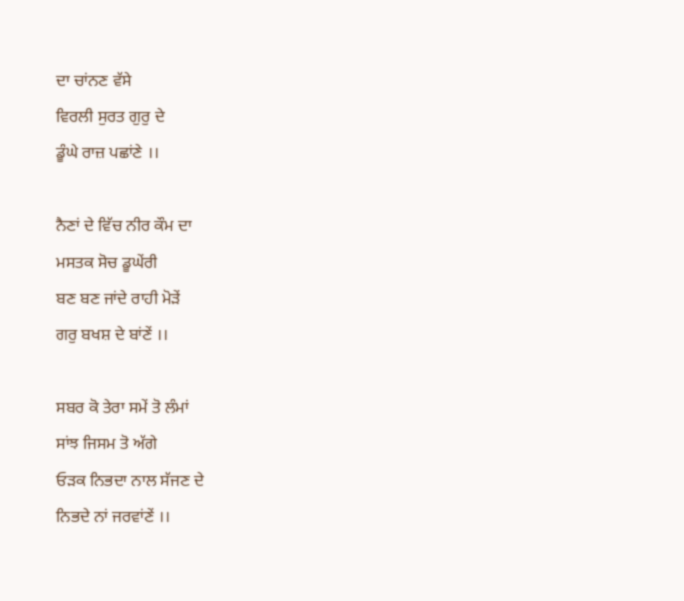ਦਾ ਚਾਂਨਣ ਵੱਸੇ
ਵਿਰਲੀ ਸੁਰਤ ਗੁਰੁ ਦੇ
ਡੂੰਘੇ ਰਾਜ਼ ਪਛਾਂਣੇ ।।

ਨੈਣਾਂ ਦੇ ਵਿੱਚ ਨੀਰ ਕੌਮ ਦਾ
ਮਸਤਕ ਸੋਚ ਡੂਘੇਂਰੀ
ਬਣ ਬਣ ਜਾਂਦੇ ਰਾਹੀ ਮੋੜੇਂ
ਗਰੁ ਬਖਸ਼ ਦੇ ਬਾਂਣੇਂ ।।

ਸਬਰ ਕੋ ਤੇਰਾ ਸਮੇਂ ਤੋ ਲੰਮਾਂ
ਸਾਂਝ ਜਿਸਮ ਤੋ ਅੱਗੇ
ਓੜਕ ਨਿਭਦਾ ਨਾਲ ਸੱਜਣ ਦੇ
ਨਿਭਦੇ ਨਾਂ ਜਰਵਾਂਣੇਂ ।।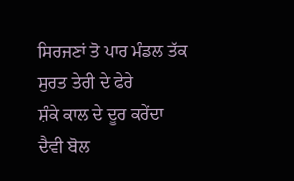ਸਿਰਜਣਾਂ ਤੋ ਪਾਰ ਮੰਡਲ ਤੱਕ
ਸੁਰਤ ਤੇਰੀ ਦੇ ਫੇਰੇ
ਸ਼ੰਕੇ ਕਾਲ ਦੇ ਦੂਰ ਕਰੇਂਦਾ
ਦੈਵੀ ਬੋਲ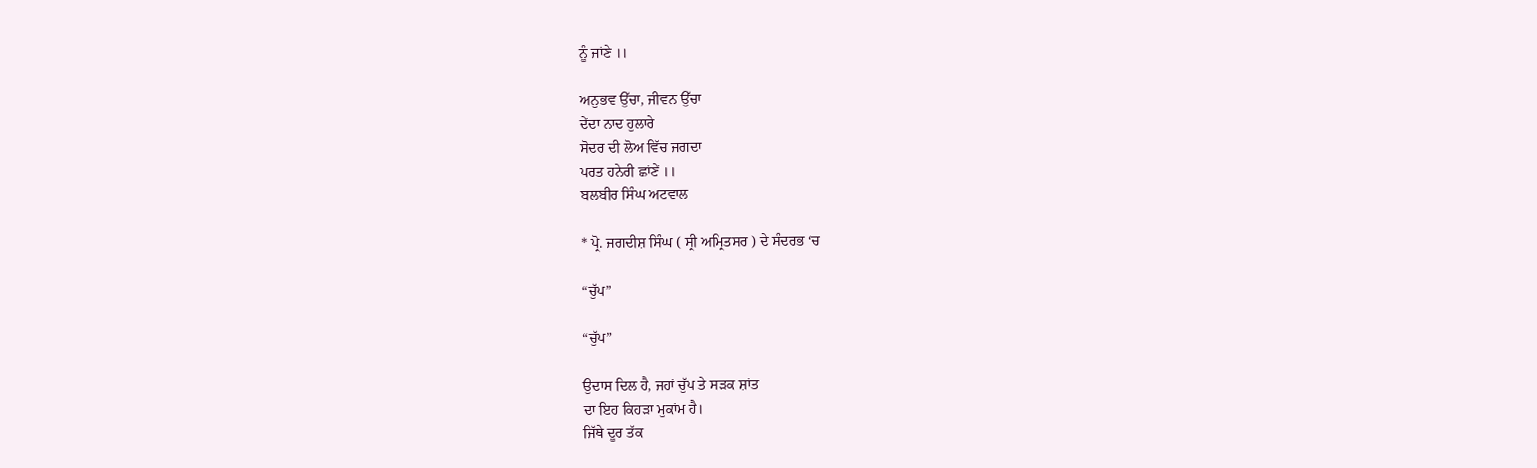ਨੂੰ ਜਾਂਣੇ ।।

ਅਨੁਭਵ ਉੱਚਾ, ਜੀਵਨ ਉੱਚਾ
ਦੇਂਦਾ ਨਾਦ ਹੁਲਾਰੇ
ਸੋਦਰ ਦੀ ਲੋਅ ਵਿੱਚ ਜਗਦਾ
ਪਰਤ ਹਨੇਰੀ ਛਾਂਣੇਂ ।।
ਬਲਬੀਰ ਸਿੰਘ ਅਟਵਾਲ

* ਪ੍ਰੋ. ਜਗਦੀਸ਼ ਸਿੰਘ ( ਸ੍ਰੀ ਅਮ੍ਰਿਤਸਰ ) ਦੇ ਸੰਦਰਭ ‘ਚ

“ਚੁੱਪ”

“ਚੁੱਪ”

ਉਦਾਸ ਦਿਲ ਹੈ, ਜਹਾਂ ਚੁੱਪ ਤੇ ਸੜਕ ਸ਼ਾਂਤ
ਦਾ ਇਹ ਕਿਹੜਾ ਮੁਕਾਂਮ ਹੈ।
ਜਿੱਥੇ ਦੂਰ ਤੱਕ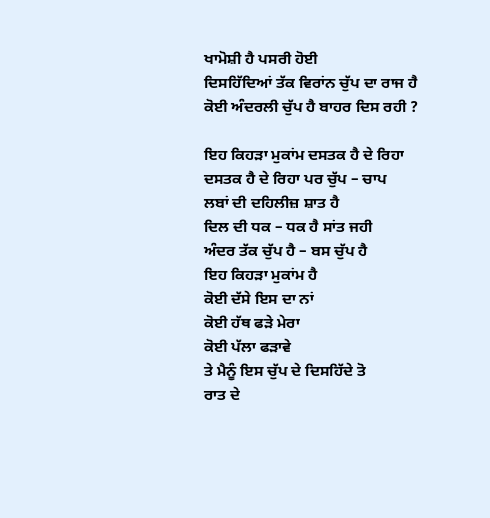ਖਾਮੋਸ਼ੀ ਹੈ ਪਸਰੀ ਹੋਈ
ਦਿਸਹਿੱਦਿਆਂ ਤੱਕ ਵਿਰਾਂਨ ਚੁੱਪ ਦਾ ਰਾਜ ਹੈ
ਕੋਈ ਅੰਦਰਲੀ ਚੁੱਪ ਹੈ ਬਾਹਰ ਦਿਸ ਰਹੀ ?

ਇਹ ਕਿਹੜਾ ਮੁਕਾਂਮ ਦਸਤਕ ਹੈ ਦੇ ਰਿਹਾ
ਦਸਤਕ ਹੈ ਦੇ ਰਿਹਾ ਪਰ ਚੁੱਪ – ਚਾਪ
ਲਬਾਂ ਦੀ ਦਹਿਲੀਜ਼ ਸ਼ਾਤ ਹੈ
ਦਿਲ ਦੀ ਧਕ – ਧਕ ਹੈ ਸਾਂਤ ਜਹੀ
ਅੰਦਰ ਤੱਕ ਚੁੱਪ ਹੈ – ਬਸ ਚੁੱਪ ਹੈ
ਇਹ ਕਿਹੜਾ ਮੁਕਾਂਮ ਹੈ
ਕੋਈ ਦੱਸੇ ਇਸ ਦਾ ਨਾਂ
ਕੋਈ ਹੱਥ ਫੜੇ ਮੇਰਾ
ਕੋਈ ਪੱਲਾ ਫੜਾਵੇ
ਤੇ ਮੈਨੂੰ ਇਸ ਚੁੱਪ ਦੇ ਦਿਸਹਿੱਦੇ ਤੋ
ਰਾਤ ਦੇ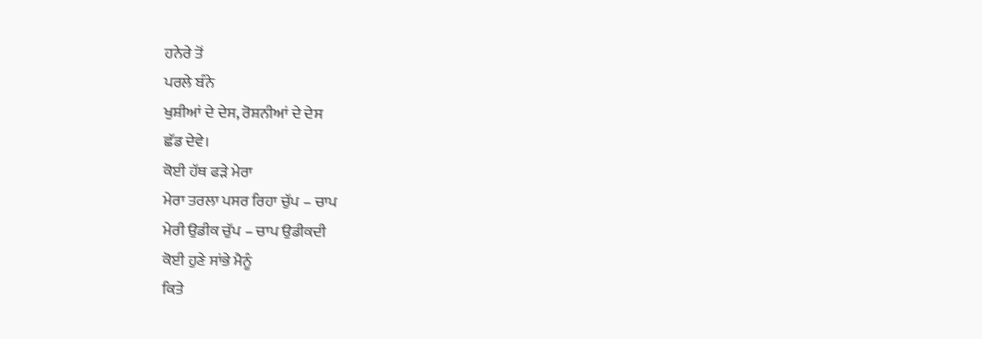ਹਨੇਰੇ ਤੋਂ
ਪਰਲੇ ਬੰਨੇ
ਖੁਸ਼ੀਆਂ ਦੇ ਦੇਸ, ਰੋਸ਼ਨੀਆਂ ਦੇ ਦੇਸ
ਛੱਡ ਦੇਵੇ।
ਕੋਈ ਹੱਥ ਫੜੇ ਮੇਰਾ
ਮੇਰਾ ਤਰਲਾ ਪਸਰ ਰਿਹਾ ਚੁੱਪ – ਚਾਪ
ਮੇਰੀ ਉਡੀਕ ਚੁੱਪ – ਚਾਪ ਉਡੀਕਦੀ
ਕੋਈ ਹੁਣੇ ਸਾਂਭੇ ਮੈਨੂੰ
ਕਿਤੇ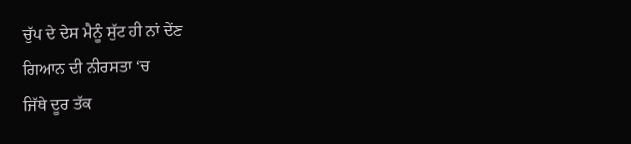ਚੁੱਪ ਦੇ ਦੇਸ ਮੈਨੂੰ ਸੁੱਟ ਹੀ ਨਾਂ ਦੇਂਣ
ਗਿਆਨ ਦੀ ਨੀਰਸਤਾ ‘ਚ
ਜਿੱਥੇ ਦੂਰ ਤੱਕ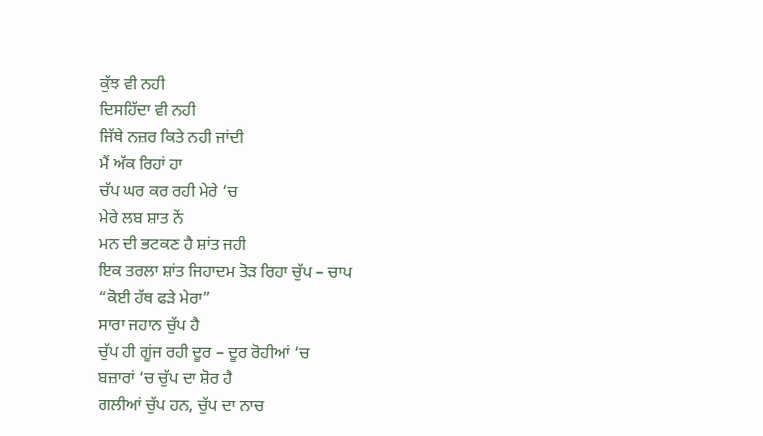ਕੁੱਝ ਵੀ ਨਹੀ
ਦਿਸਹਿੱਦਾ ਵੀ ਨਹੀ
ਜਿੱਥੇ ਨਜ਼ਰ ਕਿਤੇ ਨਹੀ ਜਾਂਦੀ
ਮੈਂ ਅੱਕ ਰਿਹਾਂ ਹਾ
ਚੱਪ ਘਰ ਕਰ ਰਹੀ ਮੇਰੇ ‘ਚ
ਮੇਰੇ ਲਬ ਸ਼ਾਤ ਨੇਂ
ਮਨ ਦੀ ਭਟਕਣ ਹੈ ਸ਼ਾਂਤ ਜਹੀ
ਇਕ ਤਰਲਾ ਸ਼ਾਂਤ ਜਿਹਾਦਮ ਤੋੜ ਰਿਹਾ ਚੁੱਪ – ਚਾਪ
“ਕੋਈ ਹੱਥ ਫੜੇ ਮੇਰਾ”
ਸਾਰਾ ਜਹਾਨ ਚੁੱਪ ਹੈ
ਚੁੱਪ ਹੀ ਗੂਂਜ ਰਹੀ ਦੂਰ – ਦੂਰ ਰੋਹੀਆਂ ‘ਚ
ਬਜ਼ਾਰਾਂ ‘ਚ ਚੁੱਪ ਦਾ ਸ਼ੋਰ ਹੈ
ਗਲੀਆਂ ਚੁੱਪ ਹਨ, ਚੁੱਪ ਦਾ ਨਾਚ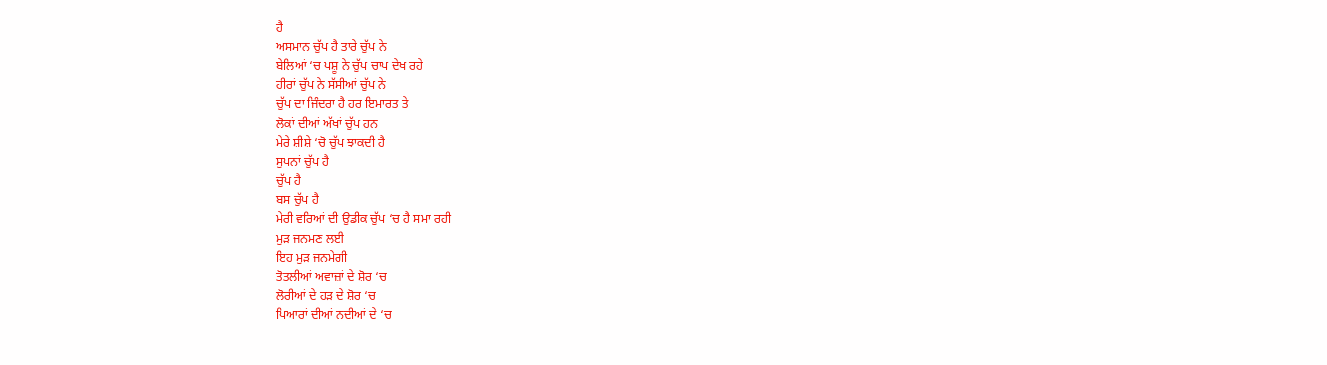ਹੈ
ਅਸਮਾਨ ਚੁੱਪ ਹੈ ਤਾਰੇ ਚੁੱਪ ਨੇ
ਬੇਲਿਆਂ ‘ਚ ਪਸ਼ੂ ਨੇ ਚੁੱਪ ਚਾਪ ਦੇਖ ਰਹੇ
ਹੀਰਾਂ ਚੁੱਪ ਨੇ ਸੱਸੀਆਂ ਚੁੱਪ ਨੇ
ਚੁੱਪ ਦਾ ਜਿੰਦਰਾ ਹੈ ਹਰ ਇਮਾਰਤ ਤੇ
ਲੋਕਾਂ ਦੀਆਂ ਅੱਖਾਂ ਚੁੱਪ ਹਨ
ਮੇਰੇ ਸ਼ੀਸ਼ੇ ‘ਚੋ ਚੁੱਪ ਝਾਕਦੀ ਹੈ
ਸੁਪਨਾਂ ਚੁੱਪ ਹੈ
ਚੁੱਪ ਹੈ
ਬਸ ਚੁੱਪ ਹੈ
ਮੇਰੀ ਵਰਿਆਂ ਦੀ ਉਡੀਕ ਚੁੱਪ ‘ਚ ਹੈ ਸਮਾ ਰਹੀ
ਮੁੜ ਜਨਮਣ ਲਈ
ਇਹ ਮੁੜ ਜਨਮੇਗੀ
ਤੋਤਲੀਆਂ ਅਵਾਜ਼ਾਂ ਦੇ ਸ਼ੋਰ ‘ਚ
ਲੋਰੀਆਂ ਦੇ ਹੜ ਦੇ ਸ਼ੋਰ ‘ਚ
ਪਿਆਰਾਂ ਦੀਆਂ ਨਦੀਆਂ ਦੇ ‘ਚ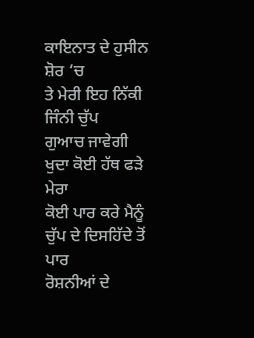ਕਾਇਨਾਤ ਦੇ ਹੁਸੀਨ ਸ਼ੋਰ ‘ਚ
ਤੇ ਮੇਰੀ ਇਹ ਨਿੱਕੀ ਜਿੰਨੀ ਚੁੱਪ
ਗੁਆਚ ਜਾਵੇਗੀ
ਖੁਦਾ ਕੋਈ ਹੱਥ ਫੜੇ ਮੇਰਾ
ਕੋਈ ਪਾਰ ਕਰੇ ਮੈਨੂੰ
ਚੁੱਪ ਦੇ ਦਿਸਹਿੱਦੇ ਤੋਂ ਪਾਰ
ਰੋਸ਼ਨੀਆਂ ਦੇ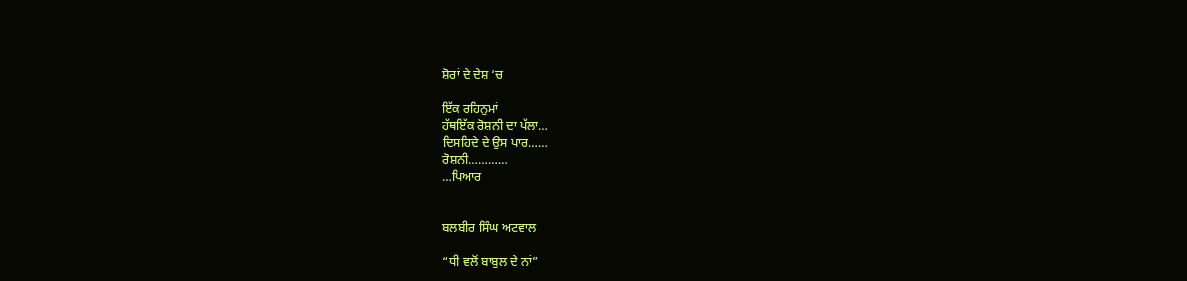ਸ਼ੋਰਾਂ ਦੇ ਦੇਸ਼ ‘ਚ

ਇੱਕ ਰਹਿਨੁਮਾਂ
ਹੱਥਇੱਕ ਰੋਸ਼ਨੀ ਦਾ ਪੱਲਾ…
ਦਿਸਹਿਦੇ ਦੇ ਉਸ ਪਾਰ……
ਰੋਸ਼ਨੀ…………
…ਪਿਆਰ


ਬਲਬੀਰ ਸਿੰਘ ਅਟਵਾਲ

“ਧੀ ਵਲੋਂ ਬਾਬੁਲ ਦੇ ਨਾਂ”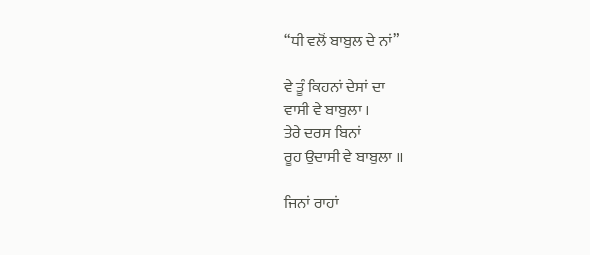“ਧੀ ਵਲੋਂ ਬਾਬੁਲ ਦੇ ਨਾਂ”

ਵੇ ਤੂੰ ਕਿਹਨਾਂ ਦੇਸਾਂ ਦਾ
ਵਾਸੀ ਵੇ ਬਾਬੁਲਾ ।
ਤੇਰੇ ਦਰਸ ਬਿਨਾਂ
ਰੂਹ ਉਦਾਸੀ ਵੇ ਬਾਬੁਲਾ ॥

ਜਿਨਾਂ ਰਾਹਾਂ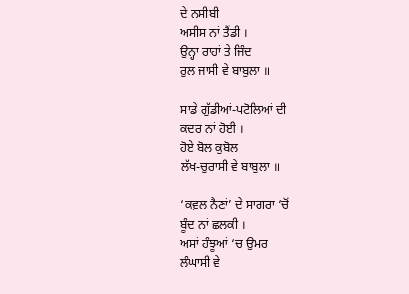ਦੇ ਨਸੀਬੀ
ਅਸੀਸ ਨਾਂ ਤੈਂਡੀ ।
ਉਨ੍ਹਾ ਰਾਹਾਂ ਤੇ ਜਿੰਦ
ਰੁਲ ਜਾਸੀ ਵੇ ਬਾਬੁਲਾ ॥

ਸਾਡੇ ਗੁੱਡੀਆਂ-ਪਟੋਲਿਆਂ ਦੀ
ਕਦਰ ਨਾਂ ਹੋਈ ।
ਹੋਏ ਬੋਲ ਕੁਬੋਲ
ਲੱਖ-ਚੁਰਾਸੀ ਵੇ ਬਾਬੁਲਾ ॥

‘ਕਵ਼ਲ ਨੈਣਾਂ’ ਦੇ ਸਾਗਰਾ ‘ਚੋਂ
ਬੂੰਦ ਨਾਂ ਛਲਕੀ ।
ਅਸਾਂ ਹੰਝੂਆਂ ‘ਚ ਉਮਰ
ਲੰਘਾਸੀ ਵੇ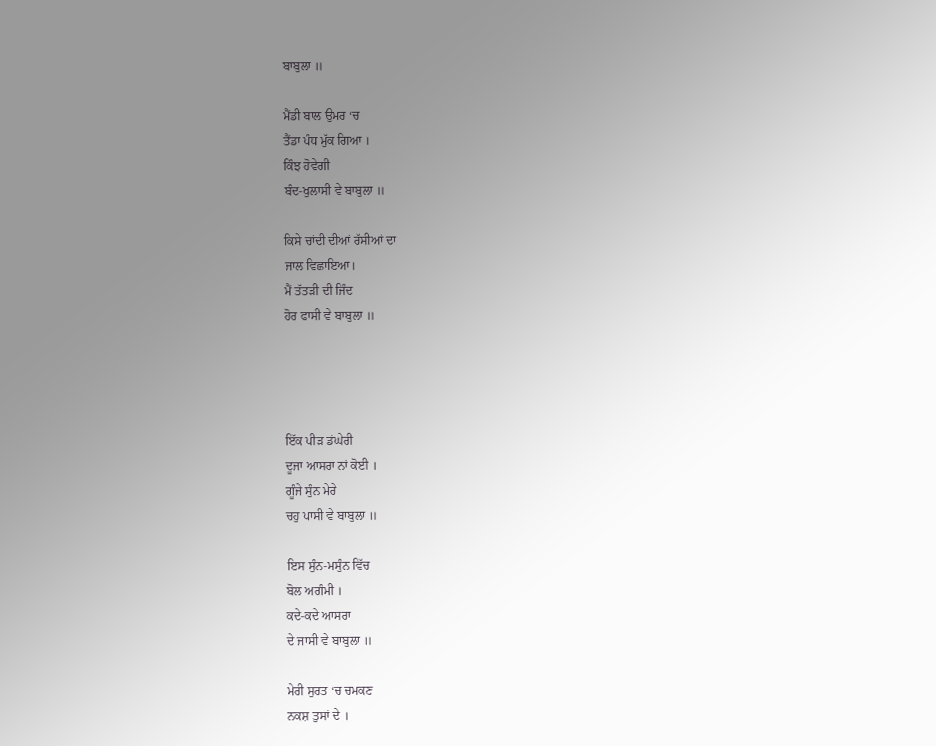ਬਾਬੁਲਾ ॥

ਮੈਂਡੀ ਬਾਲ ਉਮਰ ‘ਚ
ਤੈਂਡਾ ਪੰਧ ਮੁੱਕ ਗਿਆ ।
ਕਿੰਝ ਹੋਵੇਗੀ
ਬੰਦ-ਖੁਲਾਸੀ ਵੇ ਬਾਬੁਲਾ ॥

ਕਿਸੇ ਚਾਂਦੀ ਦੀਆਂ ਰੱਸੀਆਂ ਦਾ
ਜਾਲ ਵਿਛਾਇਆ।
ਮੈਂ ਤੱਤੜੀ ਦੀ ਜਿੰਦ
ਹੋਰ ਫਾਸੀ ਵੇ ਬਾਬੁਲਾ ॥




ਇੱਕ ਪੀੜ ਡਂਘੇਰੀ
ਦੂਜਾ ਆਸਰਾ ਨਾਂ ਕੋਈ ।
ਗੂੰਜੇ ਸੁੰਨ ਮੇਰੇ
ਚਹੁ ਪਾਸੀ ਵੇ ਬਾਬੁਲਾ ॥

ਇਸ ਸੁੰਨ-ਮਸੁੰਨ ਵਿੱਚ
ਬੋਲ ਅਗੰਮੀ ।
ਕਦੇ-ਕਦੇ ਆਸਰਾ
ਦੇ ਜਾਸੀ ਵੇ ਬਾਬੁਲਾ ॥

ਮੇਰੀ ਸੁਰਤ ‘ਚ ਚਮਕਣ
ਨਕਸ਼ ਤੁਸਾਂ ਦੇ ।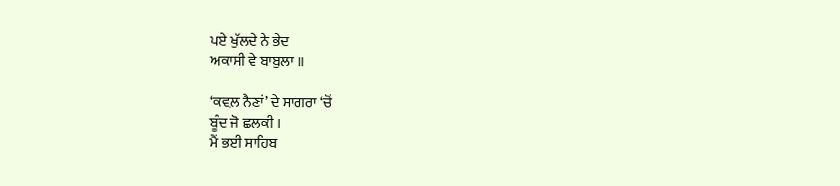ਪਏ ਖੁੱਲਦੇ ਨੇ ਭੇਦ
ਅਕਾਸੀ ਵੇ ਬਾਬੁਲਾ ॥

‘ਕਵ਼ਲ ਨੈਣਾਂ’ ਦੇ ਸਾਗਰਾ ‘ਚੋਂ
ਬੂੰਦ ਜੋ ਛਲਕੀ ।
ਮੈਂ ਭਈ ਸਾਹਿਬ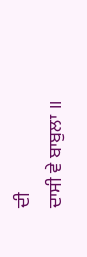ਦੀ
ਦਾਸੀ ਵੇ ਬਾਬੁਲਾ ॥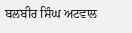ਬਲਬੀਰ ਸਿੰਘ ਅਟਵਾਲ